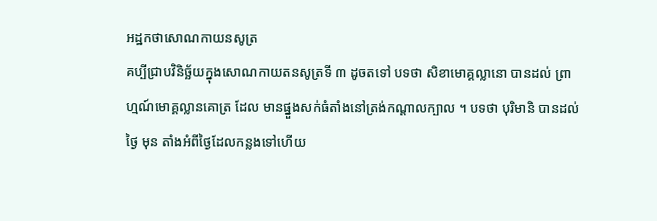អដ្ឋកថាសោណកាយនសូត្រ
គប្បីជ្រាបវិនិច្ឆ័យក្នុងសោណកាយតនសូត្រទី ៣ ដូចតទៅ បទថា សិខាមោគ្គល្លានោ បានដល់ ព្រាហ្មណ៍មោគ្គល្លានគោត្រ ដែល មានផ្នួងសក់ធំតាំងនៅត្រង់កណ្តាលក្បាល ។ បទថា បុរិមានិ បានដល់ ថ្ងៃ មុន តាំងអំពីថ្ងៃដែលកន្លងទៅហើយ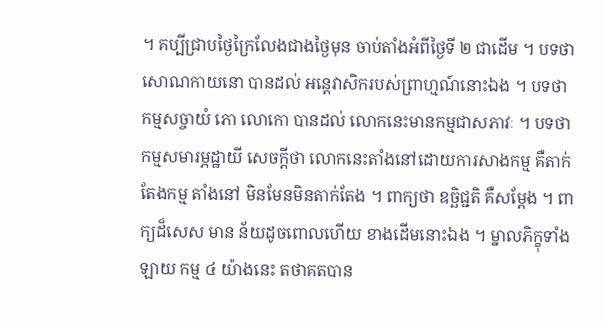។ គប្បីជ្រាបថ្ងៃក្រៃលែងជាងថ្ងៃមុន ចាប់តាំងអំពីថ្ងៃទី ២ ជាដើម ។ បទថា សោណកាយនោ បានដល់ អន្តេវាសិករបស់ព្រាហ្មណ៍នោះឯង ។ បទថា កម្មសច្ចាយំ ភោ លោកោ បានដល់ លោកនេះមានកម្មជាសភាវៈ ។ បទថា កម្មសមារម្ភដ្ឋាយី សេចក្តីថា លោកនេះតាំងនៅដោយការសាងកម្ម គឺតាក់តែងកម្ម តាំងនៅ មិនមែនមិនតាក់តែង ។ ពាក្យថា ឧច្ឆិជ្ជតិ គឺសម្តែង ។ ពាក្យដ៏សេស មាន ន័យដូចពោលហើយ ខាងដើមនោះឯង ។ ម្នាលភិក្ខុទាំងឡាយ កម្ម ៤ យ៉ាងនេះ តថាគតបាន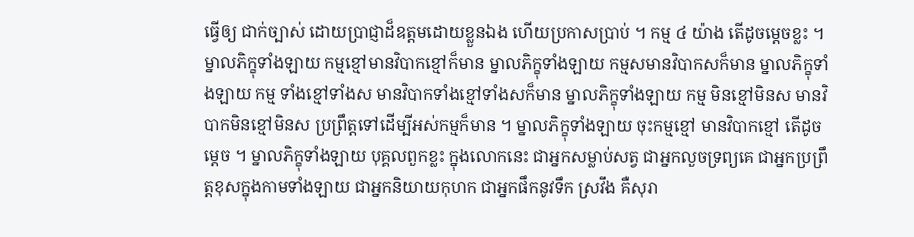ធ្វើឲ្យ ជាក់ច្បាស់ ដោយប្រាជ្ញាដ៏ឧត្តមដោយខ្លួនឯង ហើយប្រកាសប្រាប់ ។ កម្ម ៤ យ៉ាង តើដូចម្តេចខ្លះ ។ ម្នាលភិក្ខុទាំងឡាយ កម្មខ្មៅមានវិបាកខ្មៅក៏មាន ម្នាលភិក្ខុទាំងឡាយ កម្មសមានវិបាកសក៏មាន ម្នាលភិក្ខុទាំងឡាយ កម្ម ទាំងខ្មៅទាំងស មានវិបាកទាំងខ្មៅទាំងសក៏មាន ម្នាលភិក្ខុទាំងឡាយ កម្ម មិនខ្មៅមិនស មានវិបាកមិនខ្មៅមិនស ប្រព្រឹត្តទៅដើម្បីអស់កម្មក៏មាន ។ ម្នាលភិក្ខុទាំងឡាយ ចុះកម្មខ្មៅ មានវិបាកខ្មៅ តើដូចម្តេច ។ ម្នាលភិក្ខុទាំងឡាយ បុគ្គលពួកខ្លះ ក្នុងលោកនេះ ជាអ្នកសម្លាប់សត្វ ជាអ្នកលួចទ្រព្យគេ ជាអ្នកប្រព្រឹត្តខុសក្នុងកាមទាំងឡាយ ជាអ្នកនិយាយកុហក ជាអ្នកផឹកនូវទឹក ស្រវឹង គឺសុរា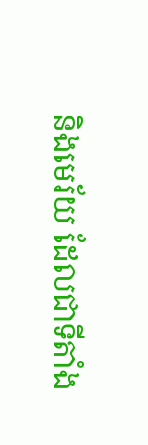និងមេរ័យ ដែលជាទីតាំង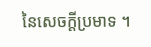នៃសេចក្តីប្រមាទ ។